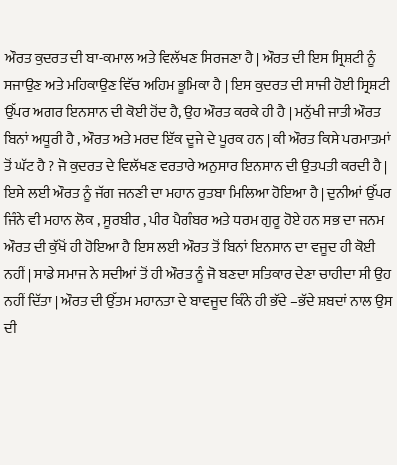ਔਰਤ ਕੁਦਰਤ ਦੀ ਬਾ-ਕਮਾਲ ਅਤੇ ਵਿਲੱਖਣ ਸਿਰਜਣਾ ਹੈ | ਔਰਤ ਦੀ ਇਸ ਸ੍ਰਿਸ਼ਟੀ ਨੂੰ ਸਜਾਉਣ ਅਤੇ ਮਹਿਕਾਉਣ ਵਿੱਚ ਅਹਿਮ ਭੂਮਿਕਾ ਹੈ | ਇਸ ਕੁਦਰਤ ਦੀ ਸਾਜੀ ਹੋਈ ਸ੍ਰਿਸ਼ਟੀ ਉੱਪਰ ਅਗਰ ਇਨਸਾਨ ਦੀ ਕੋਈ ਹੋਂਦ ਹੈ, ਉਹ ਔਰਤ ਕਰਕੇ ਹੀ ਹੈ | ਮਨੁੱਖੀ ਜਾਤੀ ਔਰਤ ਬਿਨਾਂ ਅਧੂਰੀ ਹੈ , ਔਰਤ ਅਤੇ ਮਰਦ ਇੱਕ ਦੂਜੇ ਦੇ ਪੂਰਕ ਹਨ | ਕੀ ਔਰਤ ਕਿਸੇ ਪਰਮਾਤਮਾਂ ਤੋਂ ਘੱਟ ਹੈ ? ਜੋ ਕੁਦਰਤ ਦੇ ਵਿਲੱਖਣ ਵਰਤਾਰੇ ਅਨੁਸਾਰ ਇਨਸਾਨ ਦੀ ਉਤਪਤੀ ਕਰਦੀ ਹੈ | ਇਸੇ ਲਈ ਔਰਤ ਨੂੰ ਜੱਗ ਜਨਣੀ ਦਾ ਮਹਾਨ ਰੁਤਬਾ ਮਿਲਿਆ ਹੋਇਆ ਹੈ | ਦੁਨੀਆਂ ਉੱਪਰ ਜਿੰਨੇ ਵੀ ਮਹਾਨ ਲੋਕ , ਸੂਰਬੀਰ , ਪੀਰ ਪੈਗੰਬਰ ਅਤੇ ਧਰਮ ਗੁਰੂ ਹੋਏ ਹਨ ਸਭ ਦਾ ਜਨਮ ਔਰਤ ਦੀ ਕੁੱਖੋਂ ਹੀ ਹੋਇਆ ਹੈ ਇਸ ਲਈ ਔਰਤ ਤੋਂ ਬਿਨਾਂ ਇਨਸਾਨ ਦਾ ਵਜੂਦ ਹੀ ਕੋਈ ਨਹੀਂ | ਸਾਡੇ ਸਮਾਜ ਨੇ ਸਦੀਆਂ ਤੋਂ ਹੀ ਔਰਤ ਨੂੰ ਜੋ ਬਣਦਾ ਸਤਿਕਾਰ ਦੇਣਾ ਚਾਹੀਦਾ ਸੀ ਉਹ ਨਹੀਂ ਦਿੱਤਾ | ਔਰਤ ਦੀ ਉੱਤਮ ਮਹਾਨਤਾ ਦੇ ਬਾਵਜੂਦ ਕਿੰਨੇ ਹੀ ਭੱਦੇ –ਭੱਦੇ ਸ਼ਬਦਾਂ ਨਾਲ ਉਸ ਦੀ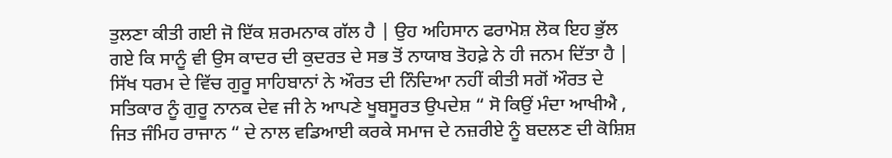ਤੁਲਣਾ ਕੀਤੀ ਗਈ ਜੋ ਇੱਕ ਸ਼ਰਮਨਾਕ ਗੱਲ ਹੈ | ਉਹ ਅਹਿਸਾਨ ਫਰਾਮੋਸ਼ ਲੋਕ ਇਹ ਭੁੱਲ ਗਏ ਕਿ ਸਾਨੂੰ ਵੀ ਉਸ ਕਾਦਰ ਦੀ ਕੁਦਰਤ ਦੇ ਸਭ ਤੋਂ ਨਾਯਾਬ ਤੋਹਫ਼ੇ ਨੇ ਹੀ ਜਨਮ ਦਿੱਤਾ ਹੈ | ਸਿੱਖ ਧਰਮ ਦੇ ਵਿੱਚ ਗੁਰੂ ਸਾਹਿਬਾਨਾਂ ਨੇ ਔਰਤ ਦੀ ਨਿੰਦਿਆ ਨਹੀਂ ਕੀਤੀ ਸਗੋਂ ਔਰਤ ਦੇ ਸਤਿਕਾਰ ਨੂੰ ਗੁਰੂ ਨਾਨਕ ਦੇਵ ਜੀ ਨੇ ਆਪਣੇ ਖੂਬਸੂਰਤ ਉਪਦੇਸ਼ “ ਸੋ ਕਿਉਂ ਮੰਦਾ ਆਖੀਐ , ਜਿਤ ਜੰਮਿਹ ਰਾਜਾਨ “ ਦੇ ਨਾਲ ਵਡਿਆਈ ਕਰਕੇ ਸਮਾਜ ਦੇ ਨਜ਼ਰੀਏ ਨੂੰ ਬਦਲਣ ਦੀ ਕੋਸ਼ਿਸ਼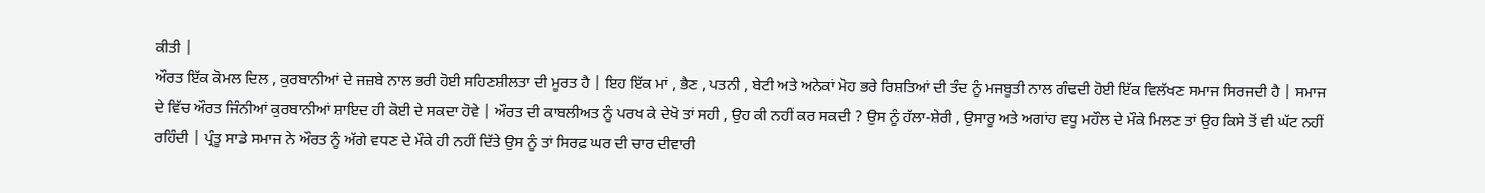ਕੀਤੀ |
ਔਰਤ ਇੱਕ ਕੋਮਲ ਦਿਲ , ਕੁਰਬਾਨੀਆਂ ਦੇ ਜਜ਼ਬੇ ਨਾਲ ਭਰੀ ਹੋਈ ਸਹਿਣਸ਼ੀਲਤਾ ਦੀ ਮੂਰਤ ਹੈ | ਇਹ ਇੱਕ ਮਾਂ , ਭੈਣ , ਪਤਨੀ , ਬੇਟੀ ਅਤੇ ਅਨੇਕਾਂ ਮੋਹ ਭਰੇ ਰਿਸ਼ਤਿਆਂ ਦੀ ਤੰਦ ਨੂੰ ਮਜਬੂਤੀ ਨਾਲ ਗੰਢਦੀ ਹੋਈ ਇੱਕ ਵਿਲੱਖਣ ਸਮਾਜ ਸਿਰਜਦੀ ਹੈ | ਸਮਾਜ ਦੇ ਵਿੱਚ ਔਰਤ ਜਿੰਨੀਆਂ ਕੁਰਬਾਨੀਆਂ ਸ਼ਾਇਦ ਹੀ ਕੋਈ ਦੇ ਸਕਦਾ ਹੋਵੇ | ਔਰਤ ਦੀ ਕਾਬਲੀਅਤ ਨੂੰ ਪਰਖ ਕੇ ਦੇਖੋ ਤਾਂ ਸਹੀ , ਉਹ ਕੀ ਨਹੀਂ ਕਰ ਸਕਦੀ ? ਉਸ ਨੂੰ ਹੱਲਾ-ਸ਼ੇਰੀ , ਉਸਾਰੂ ਅਤੇ ਅਗਾਂਹ ਵਧੂ ਮਹੌਲ ਦੇ ਮੌਕੇ ਮਿਲਣ ਤਾਂ ਉਹ ਕਿਸੇ ਤੋਂ ਵੀ ਘੱਟ ਨਹੀਂ ਰਹਿੰਦੀ | ਪ੍ਰੰਤੂ ਸਾਡੇ ਸਮਾਜ ਨੇ ਔਰਤ ਨੂੰ ਅੱਗੇ ਵਧਣ ਦੇ ਮੌਕੇ ਹੀ ਨਹੀਂ ਦਿੱਤੇ ਉਸ ਨੂੰ ਤਾਂ ਸਿਰਫ਼ ਘਰ ਦੀ ਚਾਰ ਦੀਵਾਰੀ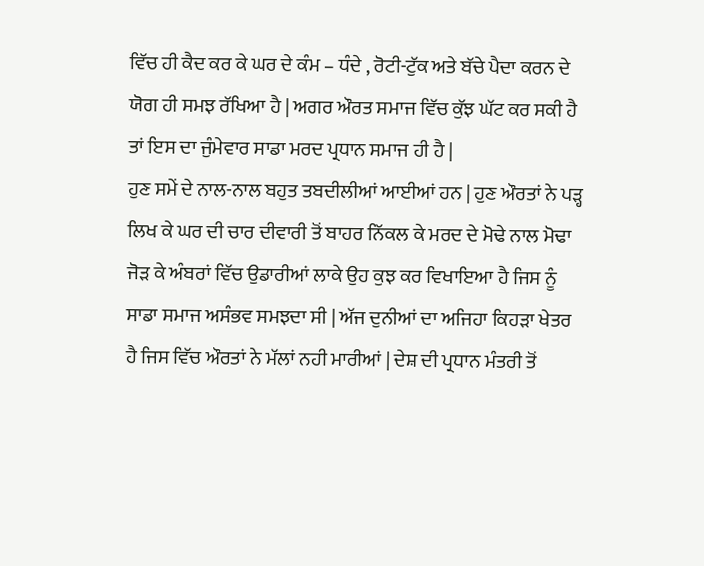ਵਿੱਚ ਹੀ ਕੈਦ ਕਰ ਕੇ ਘਰ ਦੇ ਕੰਮ – ਧੰਦੇ , ਰੋਟੀ-ਟੁੱਕ ਅਤੇ ਬੱਚੇ ਪੈਦਾ ਕਰਨ ਦੇ ਯੋਗ ਹੀ ਸਮਝ ਰੱਖਿਆ ਹੈ | ਅਗਰ ਔਰਤ ਸਮਾਜ ਵਿੱਚ ਕੁੱਝ ਘੱਟ ਕਰ ਸਕੀ ਹੈ ਤਾਂ ਇਸ ਦਾ ਜੁੰਮੇਵਾਰ ਸਾਡਾ ਮਰਦ ਪ੍ਰਧਾਨ ਸਮਾਜ ਹੀ ਹੈ |
ਹੁਣ ਸਮੇਂ ਦੇ ਨਾਲ-ਨਾਲ ਬਹੁਤ ਤਬਦੀਲੀਆਂ ਆਈਆਂ ਹਨ | ਹੁਣ ਔਰਤਾਂ ਨੇ ਪੜ੍ਹ ਲਿਖ ਕੇ ਘਰ ਦੀ ਚਾਰ ਦੀਵਾਰੀ ਤੋਂ ਬਾਹਰ ਨਿੱਕਲ ਕੇ ਮਰਦ ਦੇ ਮੋਢੇ ਨਾਲ ਮੋਢਾ ਜੋੜ ਕੇ ਅੰਬਰਾਂ ਵਿੱਚ ਉਡਾਰੀਆਂ ਲਾਕੇ ਉਹ ਕੁਝ ਕਰ ਵਿਖਾਇਆ ਹੈ ਜਿਸ ਨੂੰ ਸਾਡਾ ਸਮਾਜ ਅਸੰਭਵ ਸਮਝਦਾ ਸੀ | ਅੱਜ ਦੁਨੀਆਂ ਦਾ ਅਜਿਹਾ ਕਿਹੜਾ ਖੇਤਰ ਹੈ ਜਿਸ ਵਿੱਚ ਔਰਤਾਂ ਨੇ ਮੱਲਾਂ ਨਹੀ ਮਾਰੀਆਂ | ਦੇਸ਼ ਦੀ ਪ੍ਰਧਾਨ ਮੰਤਰੀ ਤੋਂ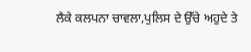ਲੈਕੇ ਕਲਪਨਾ ਚਾਵਲਾ,ਪੁਲਿਸ ਦੇ ਉੱਚੇ ਅਹੁਦੇ ਤੇ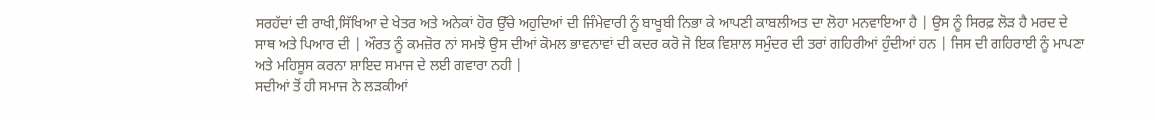ਸਰਹੱਦਾਂ ਦੀ ਰਾਖੀ,ਸਿੱਖਿਆ ਦੇ ਖੇਤਰ ਅਤੇ ਅਨੇਕਾਂ ਹੋਰ ਉੱਚੇ ਅਹੁਦਿਆਂ ਦੀ ਜਿੰਮੇਵਾਰੀ ਨੂੰ ਬਾਖੂਬੀ ਨਿਭਾ ਕੇ ਆਪਣੀ ਕਾਬਲੀਅਤ ਦਾ ਲੋਹਾ ਮਨਵਾਇਆ ਹੈ | ਉਸ ਨੂੰ ਸਿਰਫ਼ ਲੋੜ ਹੈ ਮਰਦ ਦੇ ਸਾਥ ਅਤੇ ਪਿਆਰ ਦੀ | ਔਰਤ ਨੂੰ ਕਮਜ਼ੋਰ ਨਾਂ ਸਮਝੋ ਉਸ ਦੀਆਂ ਕੋਮਲ ਭਾਵਨਾਵਾਂ ਦੀ ਕਦਰ ਕਰੋ ਜੋ ਇਕ ਵਿਸ਼ਾਲ ਸਮੁੰਦਰ ਦੀ ਤਰਾਂ ਗਹਿਰੀਆਂ ਹੁੰਦੀਆਂ ਹਨ | ਜਿਸ ਦੀ ਗਹਿਰਾਈ ਨੂੰ ਮਾਪਣਾ ਅਤੇ ਮਹਿਸੂਸ ਕਰਨਾ ਸ਼ਾਇਦ ਸਮਾਜ ਦੇ ਲਈ ਗਵਾਰਾ ਨਹੀ |
ਸਦੀਆਂ ਤੋਂ ਹੀ ਸਮਾਜ ਨੇ ਲੜਕੀਆਂ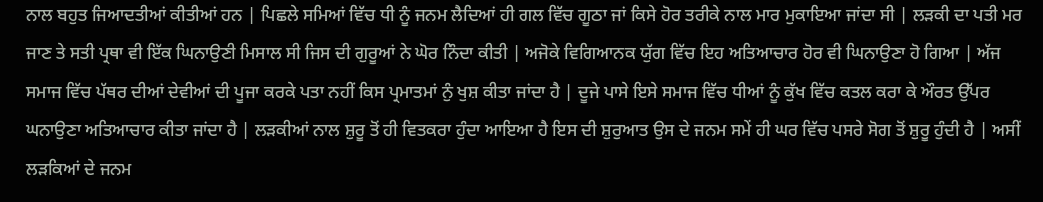ਨਾਲ ਬਹੁਤ ਜਿਆਦਤੀਆਂ ਕੀਤੀਆਂ ਹਨ | ਪਿਛਲੇ ਸਮਿਆਂ ਵਿੱਚ ਧੀ ਨੂੰ ਜਨਮ ਲੈਦਿਆਂ ਹੀ ਗਲ ਵਿੱਚ ਗੂਠਾ ਜਾਂ ਕਿਸੇ ਹੋਰ ਤਰੀਕੇ ਨਾਲ ਮਾਰ ਮੁਕਾਇਆ ਜਾਂਦਾ ਸੀ | ਲੜਕੀ ਦਾ ਪਤੀ ਮਰ ਜਾਣ ਤੇ ਸਤੀ ਪ੍ਰਥਾ ਵੀ ਇੱਕ ਘਿਨਾਉਣੀ ਮਿਸਾਲ ਸੀ ਜਿਸ ਦੀ ਗੁਰੂਆਂ ਨੇ ਘੋਰ ਨਿੰਦਾ ਕੀਤੀ | ਅਜੋਕੇ ਵਿਗਿਆਨਕ ਯੁੱਗ ਵਿੱਚ ਇਹ ਅਤਿਆਚਾਰ ਹੋਰ ਵੀ ਘਿਨਾਉਣਾ ਹੋ ਗਿਆ | ਅੱਜ ਸਮਾਜ ਵਿੱਚ ਪੱਥਰ ਦੀਆਂ ਦੇਵੀਆਂ ਦੀ ਪੂਜਾ ਕਰਕੇ ਪਤਾ ਨਹੀਂ ਕਿਸ ਪ੍ਰਮਾਤਮਾਂ ਨੁੰ ਖੁਸ਼ ਕੀਤਾ ਜਾਂਦਾ ਹੈ | ਦੂਜੇ ਪਾਸੇ ਇਸੇ ਸਮਾਜ ਵਿੱਚ ਧੀਆਂ ਨੂੰ ਕੁੱਖ ਵਿੱਚ ਕਤਲ ਕਰਾ ਕੇ ਔਰਤ ਉੱਪਰ ਘਨਾਉਣਾ ਅਤਿਆਚਾਰ ਕੀਤਾ ਜਾਂਦਾ ਹੈ | ਲੜਕੀਆਂ ਨਾਲ ਸ਼ੁਰੂ ਤੋਂ ਹੀ ਵਿਤਕਰਾ ਹੁੰਦਾ ਆਇਆ ਹੈ ਇਸ ਦੀ ਸ਼ੁਰੁਆਤ ਉਸ ਦੇ ਜਨਮ ਸਮੇਂ ਹੀ ਘਰ ਵਿੱਚ ਪਸਰੇ ਸੋਗ ਤੋਂ ਸ਼ੁਰੂ ਹੁੰਦੀ ਹੈ | ਅਸੀਂ ਲੜਕਿਆਂ ਦੇ ਜਨਮ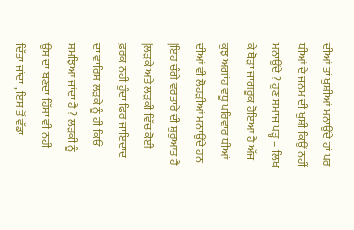ਦੀਆਂ ਤਾਂ ਖੁਸ਼ੀਆਂ ਮਨਾਉਂਦੇ ਹਾਂ ਪਰ ਧੀਆਂ ਦੇ ਜਨਮ ਦੀ ਖੁਸ਼ੀ ਕਿਉਂ ਨਹੀਂ ਮਨਾਉਂਦੇ ? ਹੁਣ ਸਮਾਜ ਪੜ੍ਹ – ਲਿਖ ਕੇ ਥੋੜਾ ਜਾਗਰੂਕ ਹੋਇਆ ਹੈ ਅੱਜ ਕੁਝ ਅਗਾਂਹ ਵਧੂ ਪਰਿਵਾਰ ਧੀਆਂ ਦੀਆਂ ਵੀ ਲੋਹੜੀਆਂ ਮਨਾਉਂਦੇ ਹਨ |ਇਹ ਚੰਗੇ ਵਰਤਾਰੇ ਦੀ ਸ਼ੁਰੁਆਤ ਹੈ |ਲੜਕੇ ਅਤੇ ਲੜਕੀ ਵਿੱਚ ਕੋਈ ਫ਼ਰਕ ਨਹੀ ਹੁੰਦਾ ਫਿਰ ਜਾਇਦਾਦ ਦਾ ਵਾਰਿਸ ਲੜਕੇ ਨੂੰ ਹੀ ਕਿਓਂ ਸਮਝਿਆ ਜਾਂਦਾ ਹੈ ? ਲੜਕੀ ਨੂੰ ਉਸ ਦਾ ਬਣਦਾ ਹਿੱਸਾ ਵੀ ਨਹੀ ਦਿੱਤਾ ਜਾਂਦਾ , ਇਸ ਤੋਂ ਵੱਡਾ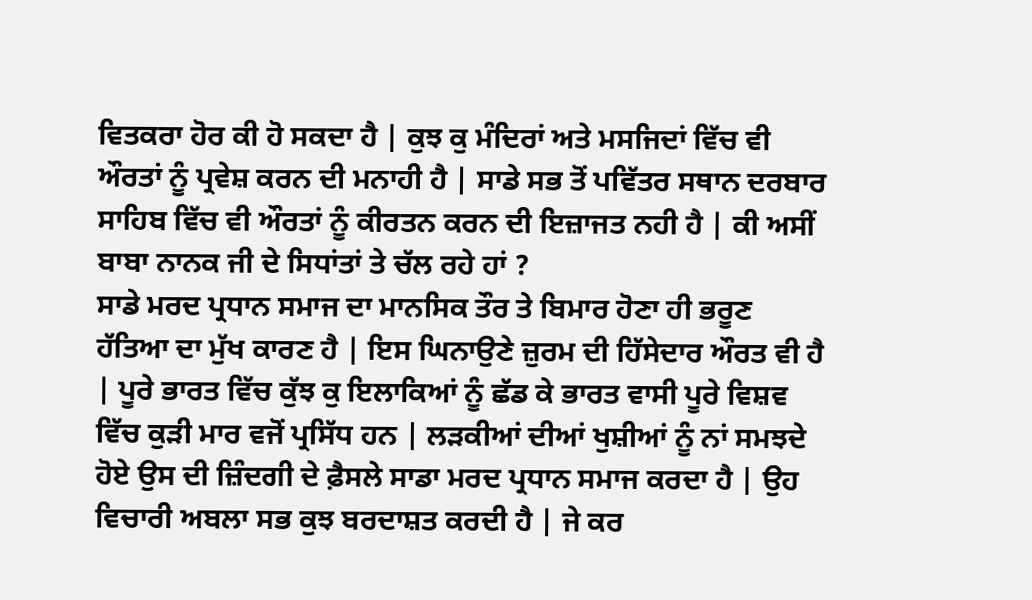ਵਿਤਕਰਾ ਹੋਰ ਕੀ ਹੋ ਸਕਦਾ ਹੈ | ਕੁਝ ਕੁ ਮੰਦਿਰਾਂ ਅਤੇ ਮਸਜਿਦਾਂ ਵਿੱਚ ਵੀ ਔਰਤਾਂ ਨੂੰ ਪ੍ਰਵੇਸ਼ ਕਰਨ ਦੀ ਮਨਾਹੀ ਹੈ | ਸਾਡੇ ਸਭ ਤੋਂ ਪਵਿੱਤਰ ਸਥਾਨ ਦਰਬਾਰ ਸਾਹਿਬ ਵਿੱਚ ਵੀ ਔਰਤਾਂ ਨੂੰ ਕੀਰਤਨ ਕਰਨ ਦੀ ਇਜ਼ਾਜਤ ਨਹੀ ਹੈ | ਕੀ ਅਸੀਂ ਬਾਬਾ ਨਾਨਕ ਜੀ ਦੇ ਸਿਧਾਂਤਾਂ ਤੇ ਚੱਲ ਰਹੇ ਹਾਂ ?
ਸਾਡੇ ਮਰਦ ਪ੍ਰਧਾਨ ਸਮਾਜ ਦਾ ਮਾਨਸਿਕ ਤੌਰ ਤੇ ਬਿਮਾਰ ਹੋਣਾ ਹੀ ਭਰੂਣ ਹੱਤਿਆ ਦਾ ਮੁੱਖ ਕਾਰਣ ਹੈ | ਇਸ ਘਿਨਾਉਣੇ ਜ਼ੁਰਮ ਦੀ ਹਿੱਸੇਦਾਰ ਔਰਤ ਵੀ ਹੈ | ਪੂਰੇ ਭਾਰਤ ਵਿੱਚ ਕੁੱਝ ਕੁ ਇਲਾਕਿਆਂ ਨੂੰ ਛੱਡ ਕੇ ਭਾਰਤ ਵਾਸੀ ਪੂਰੇ ਵਿਸ਼ਵ ਵਿੱਚ ਕੁੜੀ ਮਾਰ ਵਜੋਂ ਪ੍ਰਸਿੱਧ ਹਨ | ਲੜਕੀਆਂ ਦੀਆਂ ਖੁਸ਼ੀਆਂ ਨੂੰ ਨਾਂ ਸਮਝਦੇ ਹੋਏ ਉਸ ਦੀ ਜ਼ਿੰਦਗੀ ਦੇ ਫ਼ੈਸਲੇ ਸਾਡਾ ਮਰਦ ਪ੍ਰਧਾਨ ਸਮਾਜ ਕਰਦਾ ਹੈ | ਉਹ ਵਿਚਾਰੀ ਅਬਲਾ ਸਭ ਕੁਝ ਬਰਦਾਸ਼ਤ ਕਰਦੀ ਹੈ | ਜੇ ਕਰ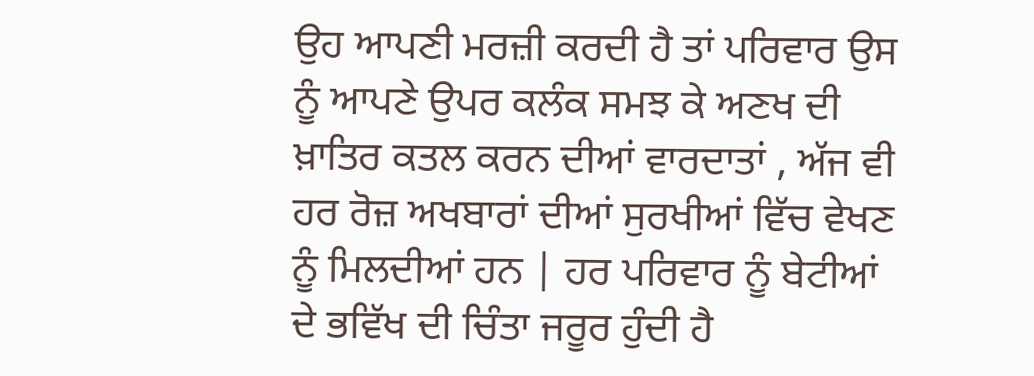ਉਹ ਆਪਣੀ ਮਰਜ਼ੀ ਕਰਦੀ ਹੈ ਤਾਂ ਪਰਿਵਾਰ ਉਸ ਨੂੰ ਆਪਣੇ ਉਪਰ ਕਲੰਕ ਸਮਝ ਕੇ ਅਣਖ ਦੀ ਖ਼ਾਤਿਰ ਕਤਲ ਕਰਨ ਦੀਆਂ ਵਾਰਦਾਤਾਂ , ਅੱਜ ਵੀ ਹਰ ਰੋਜ਼ ਅਖਬਾਰਾਂ ਦੀਆਂ ਸੁਰਖੀਆਂ ਵਿੱਚ ਵੇਖਣ ਨੂੰ ਮਿਲਦੀਆਂ ਹਨ | ਹਰ ਪਰਿਵਾਰ ਨੂੰ ਬੇਟੀਆਂ ਦੇ ਭਵਿੱਖ ਦੀ ਚਿੰਤਾ ਜਰੂਰ ਹੁੰਦੀ ਹੈ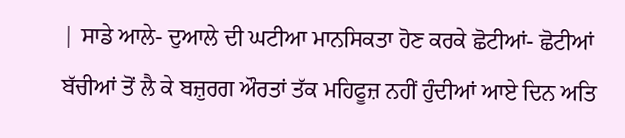| ਸਾਡੇ ਆਲੇ- ਦੁਆਲੇ ਦੀ ਘਟੀਆ ਮਾਨਸਿਕਤਾ ਹੋਣ ਕਰਕੇ ਛੋਟੀਆਂ- ਛੋਟੀਆਂ ਬੱਚੀਆਂ ਤੋਂ ਲੈ ਕੇ ਬਜ਼ੁਰਗ ਔਰਤਾਂ ਤੱਕ ਮਹਿਫੂਜ਼ ਨਹੀਂ ਹੁੰਦੀਆਂ ਆਏ ਦਿਨ ਅਤਿ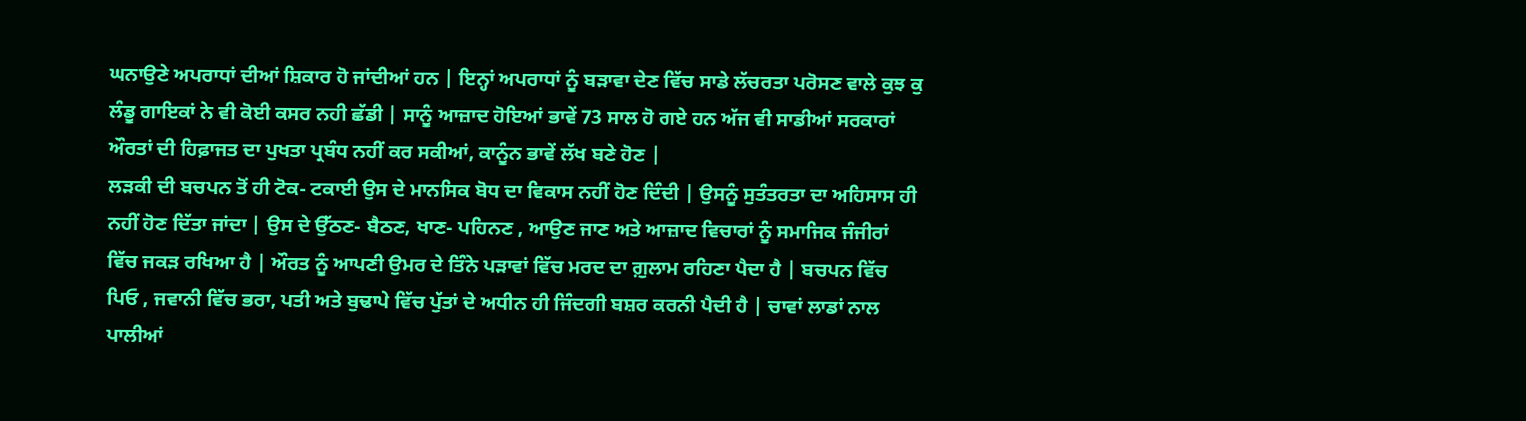ਘਨਾਉਣੇ ਅਪਰਾਧਾਂ ਦੀਆਂ ਸ਼ਿਕਾਰ ਹੋ ਜਾਂਦੀਆਂ ਹਨ | ਇਨ੍ਹਾਂ ਅਪਰਾਧਾਂ ਨੂੰ ਬੜਾਵਾ ਦੇਣ ਵਿੱਚ ਸਾਡੇ ਲੱਚਰਤਾ ਪਰੋਸਣ ਵਾਲੇ ਕੁਝ ਕੁ ਲੰਡੂ ਗਾਇਕਾਂ ਨੇ ਵੀ ਕੋਈ ਕਸਰ ਨਹੀ ਛੱਡੀ | ਸਾਨੂੰ ਆਜ਼ਾਦ ਹੋਇਆਂ ਭਾਵੇਂ 73 ਸਾਲ ਹੋ ਗਏ ਹਨ ਅੱਜ ਵੀ ਸਾਡੀਆਂ ਸਰਕਾਰਾਂ ਔਰਤਾਂ ਦੀ ਹਿਫ਼ਾਜਤ ਦਾ ਪੁਖਤਾ ਪ੍ਰਬੰਧ ਨਹੀਂ ਕਰ ਸਕੀਆਂ, ਕਾਨੂੰਨ ਭਾਵੇਂ ਲੱਖ ਬਣੇ ਹੋਣ |
ਲੜਕੀ ਦੀ ਬਚਪਨ ਤੋਂ ਹੀ ਟੋਕ- ਟਕਾਈ ਉਸ ਦੇ ਮਾਨਸਿਕ ਬੋਧ ਦਾ ਵਿਕਾਸ ਨਹੀਂ ਹੋਣ ਦਿੰਦੀ | ਉਸਨੂੰ ਸੁਤੰਤਰਤਾ ਦਾ ਅਹਿਸਾਸ ਹੀ ਨਹੀਂ ਹੋਣ ਦਿੱਤਾ ਜਾਂਦਾ | ਉਸ ਦੇ ਉੱਠਣ- ਬੈਠਣ, ਖਾਣ- ਪਹਿਨਣ , ਆਉਣ ਜਾਣ ਅਤੇ ਆਜ਼ਾਦ ਵਿਚਾਰਾਂ ਨੂੰ ਸਮਾਜਿਕ ਜੰਜੀਰਾਂ ਵਿੱਚ ਜਕੜ ਰਖਿਆ ਹੈ | ਔਰਤ ਨੂੰ ਆਪਣੀ ਉਮਰ ਦੇ ਤਿੰਨੇ ਪੜਾਵਾਂ ਵਿੱਚ ਮਰਦ ਦਾ ਗ਼ੁਲਾਮ ਰਹਿਣਾ ਪੈਦਾ ਹੈ | ਬਚਪਨ ਵਿੱਚ ਪਿਓ , ਜਵਾਨੀ ਵਿੱਚ ਭਰਾ, ਪਤੀ ਅਤੇ ਬੁਢਾਪੇ ਵਿੱਚ ਪੁੱਤਾਂ ਦੇ ਅਧੀਨ ਹੀ ਜਿੰਦਗੀ ਬਸ਼ਰ ਕਰਨੀ ਪੈਦੀ ਹੈ | ਚਾਵਾਂ ਲਾਡਾਂ ਨਾਲ ਪਾਲੀਆਂ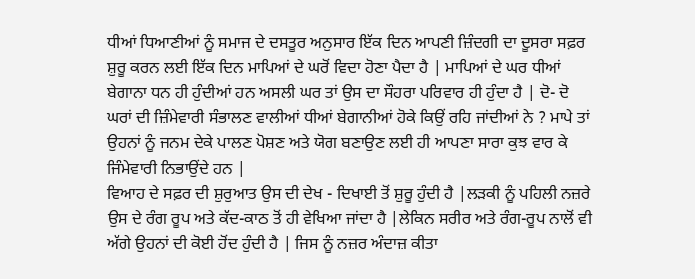ਧੀਆਂ ਧਿਆਣੀਆਂ ਨੂੰ ਸਮਾਜ ਦੇ ਦਸਤੂਰ ਅਨੁਸਾਰ ਇੱਕ ਦਿਨ ਆਪਣੀ ਜ਼ਿੰਦਗੀ ਦਾ ਦੂਸਰਾ ਸਫ਼ਰ ਸ਼ੁਰੂ ਕਰਨ ਲਈ ਇੱਕ ਦਿਨ ਮਾਪਿਆਂ ਦੇ ਘਰੋਂ ਵਿਦਾ ਹੋਣਾ ਪੈਦਾ ਹੈ | ਮਾਪਿਆਂ ਦੇ ਘਰ ਧੀਆਂ ਬੇਗਾਨਾ ਧਨ ਹੀ ਹੁੰਦੀਆਂ ਹਨ ਅਸਲੀ ਘਰ ਤਾਂ ਉਸ ਦਾ ਸੌਹਰਾ ਪਰਿਵਾਰ ਹੀ ਹੁੰਦਾ ਹੈ | ਦੋ- ਦੋ ਘਰਾਂ ਦੀ ਜ਼ਿੰਮੇਵਾਰੀ ਸੰਭਾਲਣ ਵਾਲੀਆਂ ਧੀਆਂ ਬੇਗਾਨੀਆਂ ਹੋਕੇ ਕਿਉਂ ਰਹਿ ਜਾਂਦੀਆਂ ਨੇ ? ਮਾਪੇ ਤਾਂ ਉਹਨਾਂ ਨੂੰ ਜਨਮ ਦੇਕੇ ਪਾਲਣ ਪੋਸ਼ਣ ਅਤੇ ਯੋਗ ਬਣਾਉਣ ਲਈ ਹੀ ਆਪਣਾ ਸਾਰਾ ਕੁਝ ਵਾਰ ਕੇ ਜਿੰਮੇਵਾਰੀ ਨਿਭਾਉਂਦੇ ਹਨ |
ਵਿਆਹ ਦੇ ਸਫ਼ਰ ਦੀ ਸ਼ੁਰੁਆਤ ਉਸ ਦੀ ਦੇਖ - ਦਿਖਾਈ ਤੋਂ ਸ਼ੁਰੂ ਹੁੰਦੀ ਹੈ |ਲੜਕੀ ਨੂੰ ਪਹਿਲੀ ਨਜ਼ਰੇ ਉਸ ਦੇ ਰੰਗ ਰੂਪ ਅਤੇ ਕੱਦ-ਕਾਠ ਤੋਂ ਹੀ ਵੇਖਿਆ ਜਾਂਦਾ ਹੈ |ਲੇਕਿਨ ਸਰੀਰ ਅਤੇ ਰੰਗ-ਰੂਪ ਨਾਲੋਂ ਵੀ ਅੱਗੇ ਉਹਨਾਂ ਦੀ ਕੋਈ ਹੋਂਦ ਹੁੰਦੀ ਹੈ | ਜਿਸ ਨੂੰ ਨਜ਼ਰ ਅੰਦਾਜ਼ ਕੀਤਾ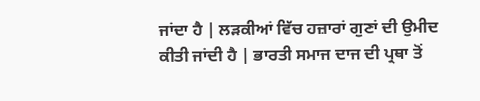ਜਾਂਦਾ ਹੈ | ਲੜਕੀਆਂ ਵਿੱਚ ਹਜ਼ਾਰਾਂ ਗੁਣਾਂ ਦੀ ਉਮੀਦ ਕੀਤੀ ਜਾਂਦੀ ਹੈ | ਭਾਰਤੀ ਸਮਾਜ ਦਾਜ ਦੀ ਪ੍ਰਥਾ ਤੋਂ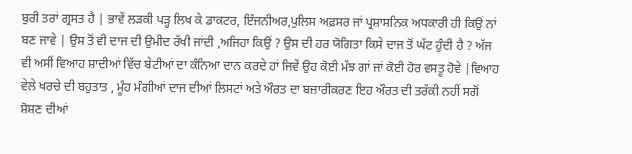ਬੁਰੀ ਤਰਾਂ ਗ੍ਰਸਤ ਹੈ | ਭਾਵੇਂ ਲੜਕੀ ਪੜ੍ਹ ਲਿਖ ਕੇ ਡਾਕਟਰ, ਇੰਜਨੀਅਰ,ਪੁਲਿਸ ਅਫ਼ਸਰ ਜਾਂ ਪ੍ਰਸ਼ਾਸਨਿਕ ਅਧਕਾਰੀ ਹੀ ਕਿਉਂ ਨਾਂ ਬਣ ਜਾਵੇ | ਉਸ ਤੋਂ ਵੀ ਦਾਜ ਦੀ ਉਮੀਦ ਰੱਖੀ ਜਾਂਦੀ ,ਅਜਿਹਾ ਕਿਉਂ ? ਉਸ ਦੀ ਹਰ ਯੋਗਿਤਾ ਕਿਸੇ ਦਾਜ ਤੋਂ ਘੱਟ ਹੁੰਦੀ ਹੈ ? ਅੱਜ ਵੀ ਅਸੀਂ ਵਿਆਹ ਸ਼ਾਦੀਆਂ ਵਿੱਚ ਬੇਟੀਆਂ ਦਾ ਕੰਨਿਆ ਦਾਨ ਕਰਦੇ ਹਾਂ ਜਿਵੇਂ ਉਹ ਕੋਈ ਮੱਝ ਗਾਂ ਜਾਂ ਕੋਈ ਹੋਰ ਵਸਤੂ ਹੋਵੇ |ਵਿਆਹ ਵੇਲੇ ਖਰਚੇ ਦੀ ਬਹੁਤਾਤ , ਮੂੰਹ ਮੰਗੀਆਂ ਦਾਜ ਦੀਆਂ ਲਿਸਟਾਂ ਅਤੇ ਔਰਤ ਦਾ ਬਜ਼ਾਰੀਕਰਣ ਇਹ ਔਰਤ ਦੀ ਤਰੱਕੀ ਨਹੀਂ ਸਗੋਂ ਸ਼ੋਸ਼ਣ ਦੀਆਂ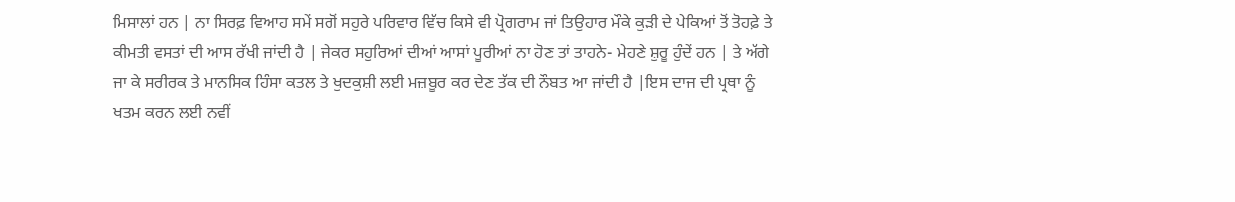ਮਿਸਾਲਾਂ ਹਨ | ਨਾ ਸਿਰਫ਼ ਵਿਆਹ ਸਮੇਂ ਸਗੋਂ ਸਹੁਰੇ ਪਰਿਵਾਰ ਵਿੱਚ ਕਿਸੇ ਵੀ ਪ੍ਰੋਗਰਾਮ ਜਾਂ ਤਿਉਹਾਰ ਮੌਕੇ ਕੁੜੀ ਦੇ ਪੇਕਿਆਂ ਤੋਂ ਤੋਹਫ਼ੇ ਤੇ ਕੀਮਤੀ ਵਸਤਾਂ ਦੀ ਆਸ ਰੱਖੀ ਜਾਂਦੀ ਹੈ | ਜੇਕਰ ਸਹੁਰਿਆਂ ਦੀਆਂ ਆਸਾਂ ਪੂਰੀਆਂ ਨਾ ਹੋਣ ਤਾਂ ਤਾਹਨੇ- ਮੇਹਣੇ ਸ਼ੁਰੂ ਹੁੰਦੇਂ ਹਨ | ਤੇ ਅੱਗੇ ਜਾ ਕੇ ਸਰੀਰਕ ਤੇ ਮਾਨਸਿਕ ਹਿੰਸਾ ਕਤਲ ਤੇ ਖੁਦਕੁਸ਼ੀ ਲਈ ਮਜ਼ਬੂਰ ਕਰ ਦੇਣ ਤੱਕ ਦੀ ਨੌਬਤ ਆ ਜਾਂਦੀ ਹੈ |ਇਸ ਦਾਜ ਦੀ ਪ੍ਰਥਾ ਨੂੰ ਖਤਮ ਕਰਨ ਲਈ ਨਵੀਂ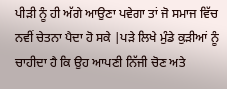ਪੀੜੀ ਨੂੰ ਹੀ ਅੱਗੇ ਆਉਣਾ ਪਵੇਗਾ ਤਾਂ ਜੋ ਸਮਾਜ ਵਿੱਚ ਨਵੀਂ ਚੇਤਨਾ ਪੈਦਾ ਹੋ ਸਕੇ |ਪੜੇ ਲਿਖੇ ਮੁੰਡੇ ਕੁੜੀਆਂ ਨੂੰ ਚਾਹੀਦਾ ਹੈ ਕਿ ਉਹ ਆਪਣੀ ਨਿੱਜੀ ਚੋਣ ਅਤੇ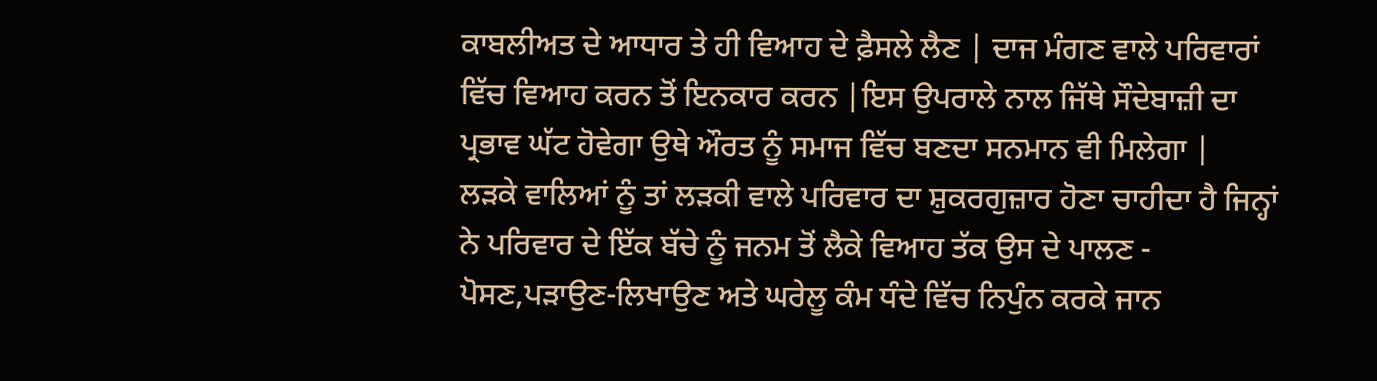ਕਾਬਲੀਅਤ ਦੇ ਆਧਾਰ ਤੇ ਹੀ ਵਿਆਹ ਦੇ ਫ਼ੈਸਲੇ ਲੈਣ | ਦਾਜ ਮੰਗਣ ਵਾਲੇ ਪਰਿਵਾਰਾਂ ਵਿੱਚ ਵਿਆਹ ਕਰਨ ਤੋਂ ਇਨਕਾਰ ਕਰਨ |ਇਸ ਉਪਰਾਲੇ ਨਾਲ ਜਿੱਥੇ ਸੌਦੇਬਾਜ਼ੀ ਦਾ ਪ੍ਰਭਾਵ ਘੱਟ ਹੋਵੇਗਾ ਉਥੇ ਔਰਤ ਨੂੰ ਸਮਾਜ ਵਿੱਚ ਬਣਦਾ ਸਨਮਾਨ ਵੀ ਮਿਲੇਗਾ |
ਲੜਕੇ ਵਾਲਿਆਂ ਨੂੰ ਤਾਂ ਲੜਕੀ ਵਾਲੇ ਪਰਿਵਾਰ ਦਾ ਸ਼ੁਕਰਗੁਜ਼ਾਰ ਹੋਣਾ ਚਾਹੀਦਾ ਹੈ ਜਿਨ੍ਹਾਂ ਨੇ ਪਰਿਵਾਰ ਦੇ ਇੱਕ ਬੱਚੇ ਨੂੰ ਜਨਮ ਤੋਂ ਲੈਕੇ ਵਿਆਹ ਤੱਕ ਉਸ ਦੇ ਪਾਲਣ - ਪੋਸਣ,ਪੜਾਉਣ-ਲਿਖਾਉਣ ਅਤੇ ਘਰੇਲੂ ਕੰਮ ਧੰਦੇ ਵਿੱਚ ਨਿਪੁੰਨ ਕਰਕੇ ਜਾਨ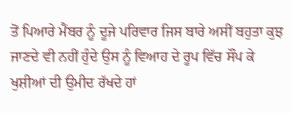ਤੋਂ ਪਿਆਰੇ ਮੈਂਬਰ ਨੂੰ ਦੂਜੇ ਪਰਿਵਾਰ ਜਿਸ ਬਾਰੇ ਅਸੀਂ ਬਹੁਤਾ ਕੁਝ ਜਾਣਦੇ ਵੀ ਨਹੀਂ ਹੁੰਦੇ ਉਸ ਨੂੰ ਵਿਆਹ ਦੇ ਰੂਪ ਵਿੱਚ ਸੌਂਪ ਕੇ ਖੁਸ਼ੀਆਂ ਦੀ ਉਮੀਦ ਰੱਖਦੇ ਹਾਂ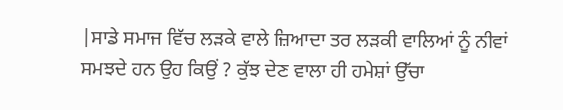|ਸਾਡੇ ਸਮਾਜ ਵਿੱਚ ਲੜਕੇ ਵਾਲੇ ਜ਼ਿਆਦਾ ਤਰ ਲੜਕੀ ਵਾਲਿਆਂ ਨੂੰ ਨੀਵਾਂ ਸਮਝਦੇ ਹਨ ਉਹ ਕਿਉਂ ? ਕੁੱਝ ਦੇਣ ਵਾਲਾ ਹੀ ਹਮੇਸ਼ਾਂ ਉੱਚਾ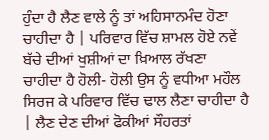ਹੁੰਦਾ ਹੈ ਲੈਣ ਵਾਲੇ ਨੂੰ ਤਾਂ ਅਹਿਸਾਨਮੰਦ ਹੋਣਾ ਚਾਹੀਦਾ ਹੈ | ਪਰਿਵਾਰ ਵਿੱਚ ਸ਼ਾਮਲ ਹੋਏ ਨਵੇਂ ਬੱਚੇ ਦੀਆਂ ਖੁਸ਼ੀਆਂ ਦਾ ਖ਼ਿਆਲ ਰੱਖਣਾ ਚਾਹੀਦਾ ਹੈ ਹੋਲੀ- ਹੋਲੀ ਉਸ ਨੂੰ ਵਧੀਆ ਮਹੌਲ ਸਿਰਜ ਕੇ ਪਰਿਵਾਰ ਵਿੱਚ ਢਾਲ ਲੈਣਾ ਚਾਹੀਦਾ ਹੈ | ਲੈਣ ਦੇਣ ਦੀਆਂ ਫੋਕੀਆਂ ਸੌਹਰਤਾਂ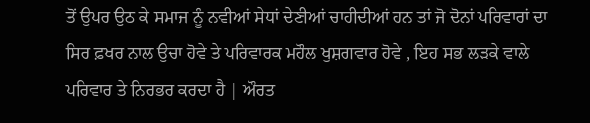ਤੋਂ ਉਪਰ ਉਠ ਕੇ ਸਮਾਜ ਨੂੰ ਨਵੀਆਂ ਸੇਧਾਂ ਦੇਣੀਆਂ ਚਾਹੀਦੀਆਂ ਹਨ ਤਾਂ ਜੋ ਦੋਨਾਂ ਪਰਿਵਾਰਾਂ ਦਾ ਸਿਰ ਫ਼ਖਰ ਨਾਲ ਉਚਾ ਹੋਵੇ ਤੇ ਪਰਿਵਾਰਕ ਮਹੌਲ ਖੁਸ਼ਗਵਾਰ ਹੋਵੇ , ਇਹ ਸਭ ਲੜਕੇ ਵਾਲੇ ਪਰਿਵਾਰ ਤੇ ਨਿਰਭਰ ਕਰਦਾ ਹੈ | ਔਰਤ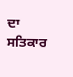ਦਾ ਸਤਿਕਾਰ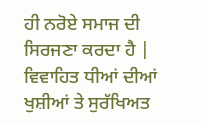ਹੀ ਨਰੋਏ ਸਮਾਜ ਦੀ ਸਿਰਜਣਾ ਕਰਦਾ ਹੈ | ਵਿਵਾਹਿਤ ਧੀਆਂ ਦੀਆਂ ਖੁਸ਼ੀਆਂ ਤੇ ਸੁਰੱਖਿਅਤ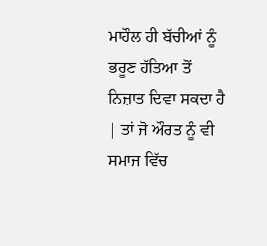ਮਾਹੌਲ ਹੀ ਬੱਚੀਆਂ ਨੂੰ ਭਰੂਣ ਹੱਤਿਆ ਤੋਂ ਨਿਜ਼ਾਤ ਦਿਵਾ ਸਕਦਾ ਹੈ | ਤਾਂ ਜੋ ਔਰਤ ਨੂੰ ਵੀ ਸਮਾਜ ਵਿੱਚ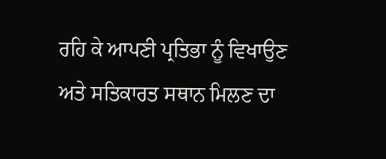ਰਹਿ ਕੇ ਆਪਣੀ ਪ੍ਰਤਿਭਾ ਨੂੰ ਵਿਖਾਉਣ ਅਤੇ ਸਤਿਕਾਰਤ ਸਥਾਨ ਮਿਲਣ ਦਾ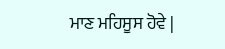ਮਾਣ ਮਹਿਸੂਸ ਹੋਵੇ |